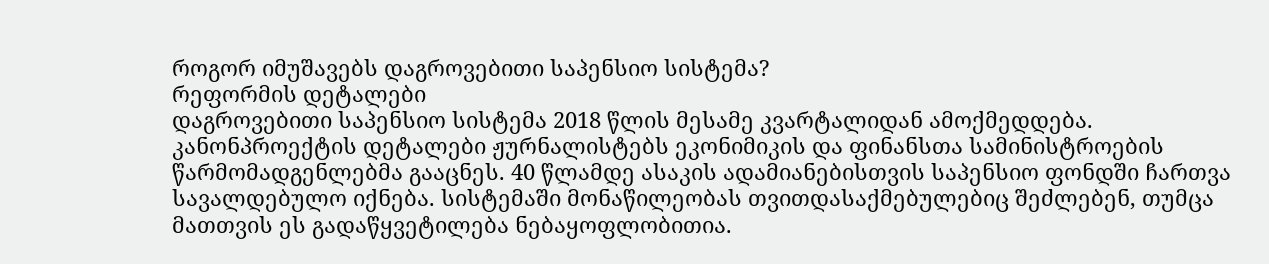როგორ იმუშავებს დაგროვებითი საპენსიო სისტემა?
რეფორმის დეტალები
დაგროვებითი საპენსიო სისტემა 2018 წლის მესამე კვარტალიდან ამოქმედდება. კანონპროექტის დეტალები ჟურნალისტებს ეკონიმიკის და ფინანსთა სამინისტროების წარმომადგენლებმა გააცნეს. 40 წლამდე ასაკის ადამიანებისთვის საპენსიო ფონდში ჩართვა სავალდებულო იქნება. სისტემაში მონაწილეობას თვითდასაქმებულებიც შეძლებენ, თუმცა მათთვის ეს გადაწყვეტილება ნებაყოფლობითია.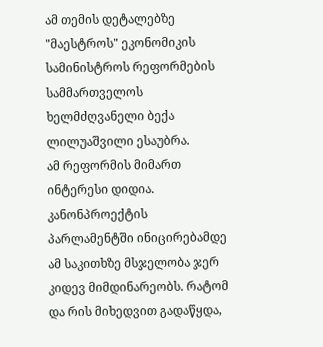ამ თემის დეტალებზე "მაესტროს" ეკონომიკის სამინისტროს რეფორმების სამმართველოს ხელმძღვანელი ბექა ლილუაშვილი ესაუბრა.
ამ რეფორმის მიმართ ინტერესი დიდია. კანონპროექტის პარლამენტში ინიცირებამდე ამ საკითხზე მსჯელობა ჯერ კიდევ მიმდინარეობს. რატომ და რის მიხედვით გადაწყდა,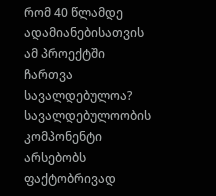რომ 40 წლამდე ადამიანებისათვის ამ პროექტში ჩართვა სავალდებულოა?
სავალდებულოობის კომპონენტი არსებობს ფაქტობრივად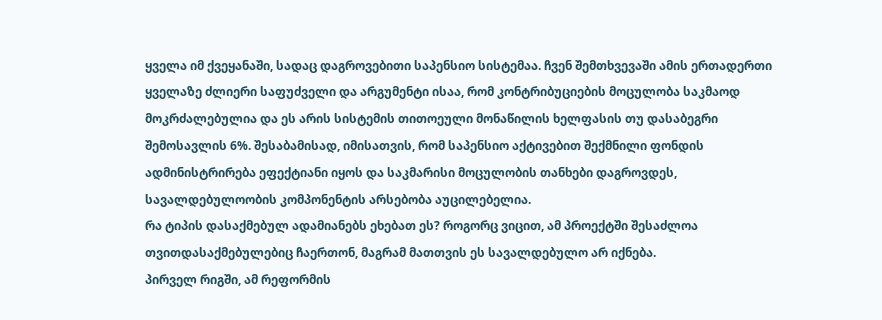ყველა იმ ქვეყანაში, სადაც დაგროვებითი საპენსიო სისტემაა. ჩვენ შემთხვევაში ამის ერთადერთი ყველაზე ძლიერი საფუძველი და არგუმენტი ისაა, რომ კონტრიბუციების მოცულობა საკმაოდ მოკრძალებულია და ეს არის სისტემის თითოეული მონაწილის ხელფასის თუ დასაბეგრი შემოსავლის 6%. შესაბამისად, იმისათვის, რომ საპენსიო აქტივებით შექმნილი ფონდის ადმინისტრირება ეფექტიანი იყოს და საკმარისი მოცულობის თანხები დაგროვდეს, სავალდებულოობის კომპონენტის არსებობა აუცილებელია.
რა ტიპის დასაქმებულ ადამიანებს ეხებათ ეს? როგორც ვიცით, ამ პროექტში შესაძლოა თვითდასაქმებულებიც ჩაერთონ, მაგრამ მათთვის ეს სავალდებულო არ იქნება.
პირველ რიგში, ამ რეფორმის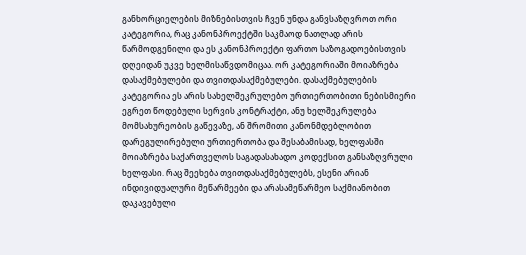განხორციელების მიზნებისთვის ჩვენ უნდა განვსაზღვროთ ორი კატეგორია, რაც კანონპროექტში საკმაოდ ნათლად არის წარმოდგენილი და ეს კანონპროექტი ფართო საზოგადოებისთვის დღეიდან უკვე ხელმისაწვდომიცაა. ორ კატეგორიაში მოიაზრება დასაქმებულები და თვითდასაქმებულები. დასაქმებულების კატეგორია ეს არის სახელშეკრულებო ურთიერთობითი ნებისმიერი ეგრეთ წოდებული სერვის კონტრაქტი, ანუ ხელშეკრულება მომსახურეობის გაწევაზე, ან შრომითი კანონმდებლობით დარეგულირებული ურთიერთობა და შესაბამისად, ხელფასში მოიაზრება საქართველოს საგადასახადო კოდექსით განსაზღვრული ხელფასი. რაც შეეხება თვითდასაქმებულებს, ესენი არიან ინდივიდუალური მეწარმეები და არასამეწარმეო საქმიანობით დაკავებული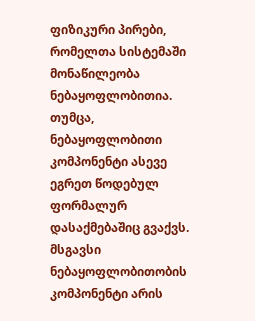ფიზიკური პირები, რომელთა სისტემაში მონაწილეობა ნებაყოფლობითია. თუმცა, ნებაყოფლობითი კომპონენტი ასევე ეგრეთ წოდებულ ფორმალურ დასაქმებაშიც გვაქვს. მსგავსი ნებაყოფლობითობის კომპონენტი არის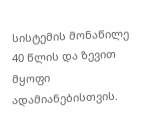სისტემის მონაწილე 40 წლის და ზევით მყოფი ადამიანებისთვის.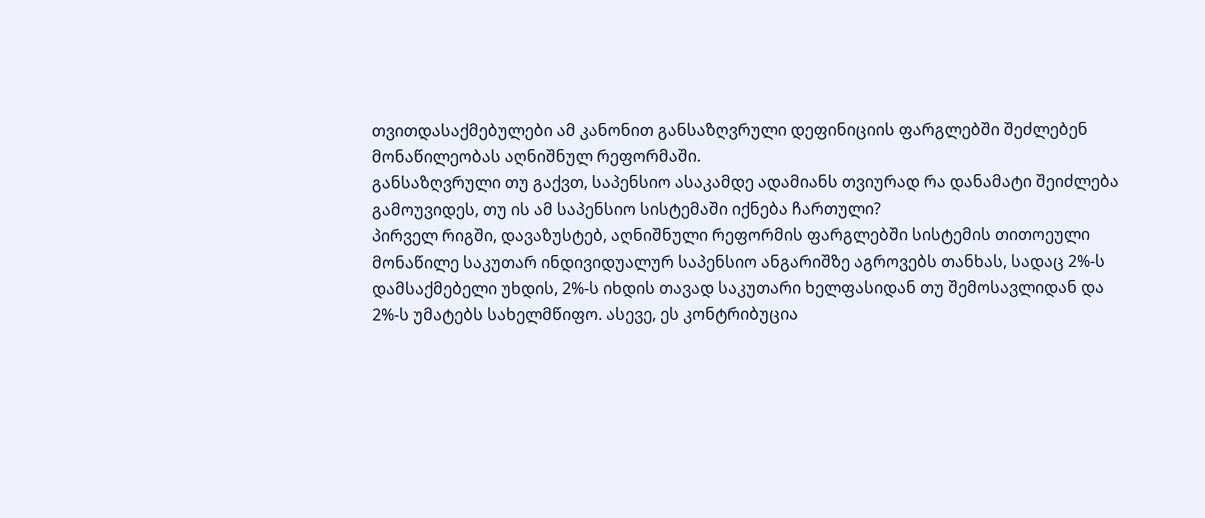თვითდასაქმებულები ამ კანონით განსაზღვრული დეფინიციის ფარგლებში შეძლებენ მონაწილეობას აღნიშნულ რეფორმაში.
განსაზღვრული თუ გაქვთ, საპენსიო ასაკამდე ადამიანს თვიურად რა დანამატი შეიძლება გამოუვიდეს, თუ ის ამ საპენსიო სისტემაში იქნება ჩართული?
პირველ რიგში, დავაზუსტებ, აღნიშნული რეფორმის ფარგლებში სისტემის თითოეული მონაწილე საკუთარ ინდივიდუალურ საპენსიო ანგარიშზე აგროვებს თანხას, სადაც 2%-ს დამსაქმებელი უხდის, 2%-ს იხდის თავად საკუთარი ხელფასიდან თუ შემოსავლიდან და 2%-ს უმატებს სახელმწიფო. ასევე, ეს კონტრიბუცია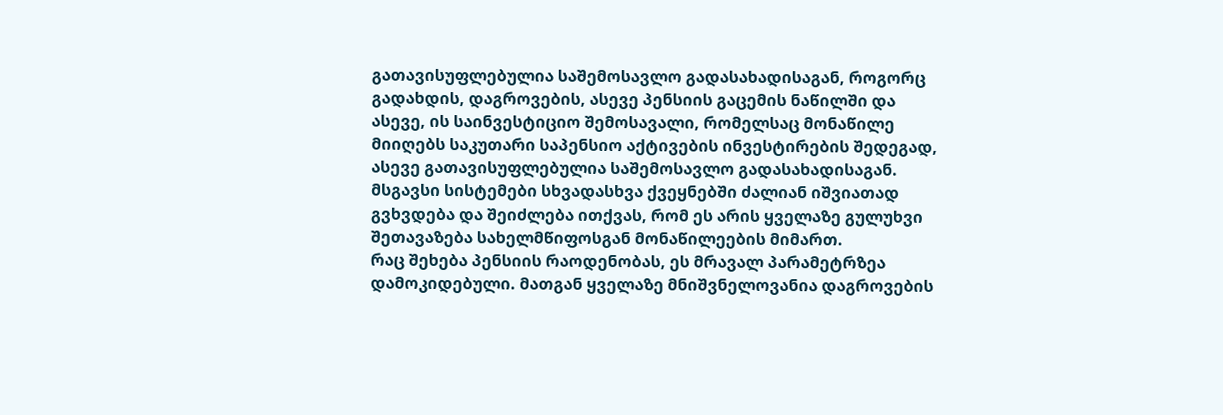გათავისუფლებულია საშემოსავლო გადასახადისაგან, როგორც გადახდის, დაგროვების, ასევე პენსიის გაცემის ნაწილში და ასევე, ის საინვესტიციო შემოსავალი, რომელსაც მონაწილე მიიღებს საკუთარი საპენსიო აქტივების ინვესტირების შედეგად, ასევე გათავისუფლებულია საშემოსავლო გადასახადისაგან. მსგავსი სისტემები სხვადასხვა ქვეყნებში ძალიან იშვიათად გვხვდება და შეიძლება ითქვას, რომ ეს არის ყველაზე გულუხვი შეთავაზება სახელმწიფოსგან მონაწილეების მიმართ.
რაც შეხება პენსიის რაოდენობას, ეს მრავალ პარამეტრზეა დამოკიდებული. მათგან ყველაზე მნიშვნელოვანია დაგროვების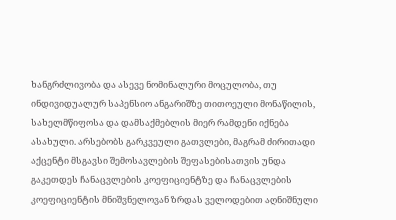ხანგრძლივობა და ასევე ნომინალური მოცულობა, თუ ინდივიდუალურ საპენსიო ანგარიშზე თითოეული მონაწილის, სახელმწიფოსა და დამსაქმებლის მიერ რამდენი იქნება ასახული. არსებობს გარკვეული გათვლები, მაგრამ ძირითადი აქცენტი მსგავსი შემოსავლების შეფასებისათვის უნდა გაკეთდეს ჩანაცვლების კოეფიციენტზე და ჩანაცვლების კოეფიციენტის მნიშვნელოვან ზრდას ველოდებით აღნიშნული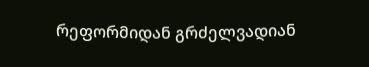რეფორმიდან გრძელვადიან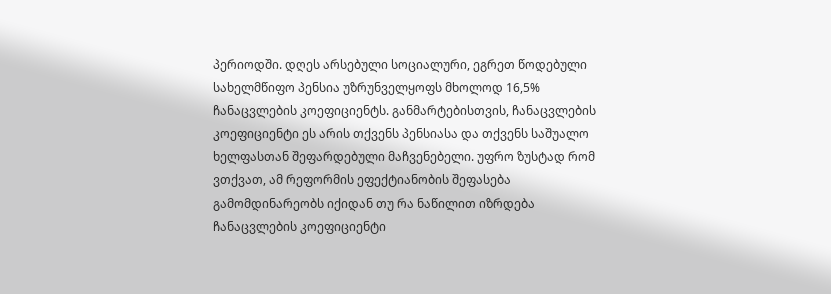პერიოდში. დღეს არსებული სოციალური, ეგრეთ წოდებული სახელმწიფო პენსია უზრუნველყოფს მხოლოდ 16,5% ჩანაცვლების კოეფიციენტს. განმარტებისთვის, ჩანაცვლების კოეფიციენტი ეს არის თქვენს პენსიასა და თქვენს საშუალო ხელფასთან შეფარდებული მაჩვენებელი. უფრო ზუსტად რომ ვთქვათ, ამ რეფორმის ეფექტიანობის შეფასება გამომდინარეობს იქიდან თუ რა ნაწილით იზრდება ჩანაცვლების კოეფიციენტი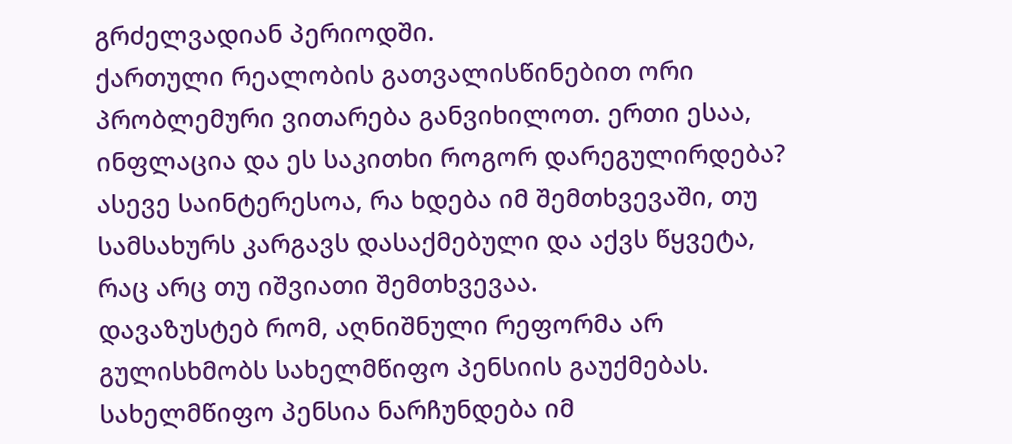გრძელვადიან პერიოდში.
ქართული რეალობის გათვალისწინებით ორი პრობლემური ვითარება განვიხილოთ. ერთი ესაა, ინფლაცია და ეს საკითხი როგორ დარეგულირდება? ასევე საინტერესოა, რა ხდება იმ შემთხვევაში, თუ სამსახურს კარგავს დასაქმებული და აქვს წყვეტა, რაც არც თუ იშვიათი შემთხვევაა.
დავაზუსტებ რომ, აღნიშნული რეფორმა არ გულისხმობს სახელმწიფო პენსიის გაუქმებას. სახელმწიფო პენსია ნარჩუნდება იმ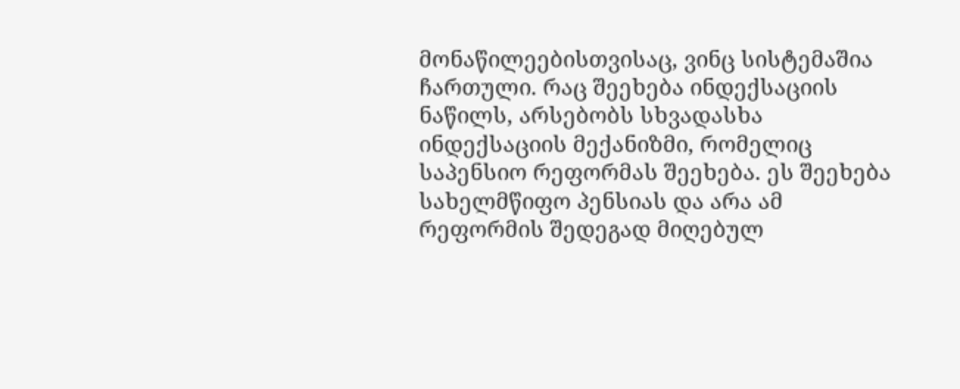მონაწილეებისთვისაც, ვინც სისტემაშია ჩართული. რაც შეეხება ინდექსაციის ნაწილს, არსებობს სხვადასხა ინდექსაციის მექანიზმი, რომელიც საპენსიო რეფორმას შეეხება. ეს შეეხება სახელმწიფო პენსიას და არა ამ რეფორმის შედეგად მიღებულ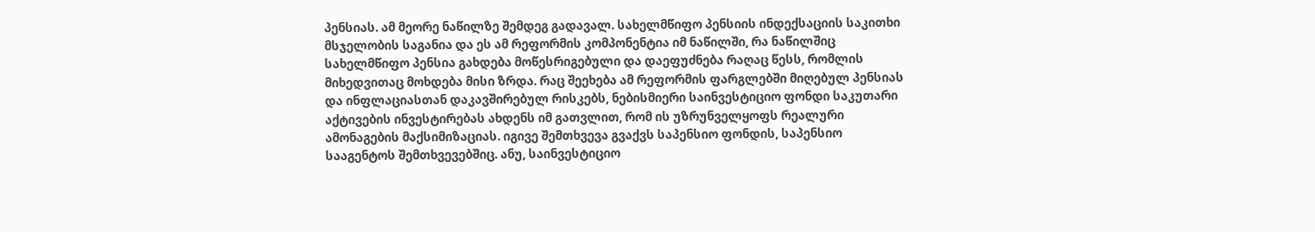პენსიას. ამ მეორე ნაწილზე შემდეგ გადავალ. სახელმწიფო პენსიის ინდექსაციის საკითხი მსჯელობის საგანია და ეს ამ რეფორმის კომპონენტია იმ ნაწილში, რა ნაწილშიც სახელმწიფო პენსია გახდება მოწესრიგებული და დაეფუძნება რაღაც წესს, რომლის მიხედვითაც მოხდება მისი ზრდა. რაც შეეხება ამ რეფორმის ფარგლებში მიღებულ პენსიას და ინფლაციასთან დაკავშირებულ რისკებს, ნებისმიერი საინვესტიციო ფონდი საკუთარი აქტივების ინვესტირებას ახდენს იმ გათვლით, რომ ის უზრუნველყოფს რეალური ამონაგების მაქსიმიზაციას. იგივე შემთხვევა გვაქვს საპენსიო ფონდის, საპენსიო სააგენტოს შემთხვევებშიც. ანუ, საინვესტიციო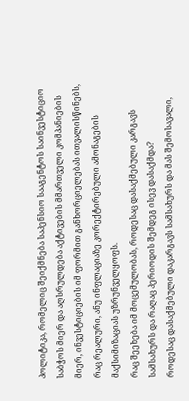პოლიტიკა, რომელიც შეიქმნება საპენსიო სააგენტოს საინვესტიციო საბჭოს მიერ და აღსრულდება აქტივების მმართველი კომპანიების მიერ, ინვესტიციების იმ ფორმით განხორციელებას ითვალისწინებს, რაც რეალური, ანუ ინფლაციაზე კორექტირებული ამონაგების მაქსიმიზაციას უზრუნველყოფს.
რაც შეეხება იმ მოცემულობას, როდესაც დასაქმებული კარგავს სამსახურს და რაღაც პერიოდის შემდეგ ისევ დასაქმდა?
როდესაც დასაქმებული დაკარგავს სამსახურს და მას შემოსავალი,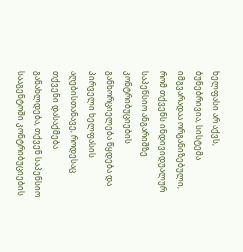ხელფასი არ აქვს, ბუნებრივია, სისტემა იმგვარადაა ორგანიზებული, რომ თქვენს ინდივიდუალურ საპენსიო ანგარიშზე კონტრიბუციების განხორციელება წყდება და პირველი ხელფასის აღებისთანავე, როდესაც თქვენი დასაქმება განახლდება, თქვენ საპენსიო სააგენტოში კონტრიბუციების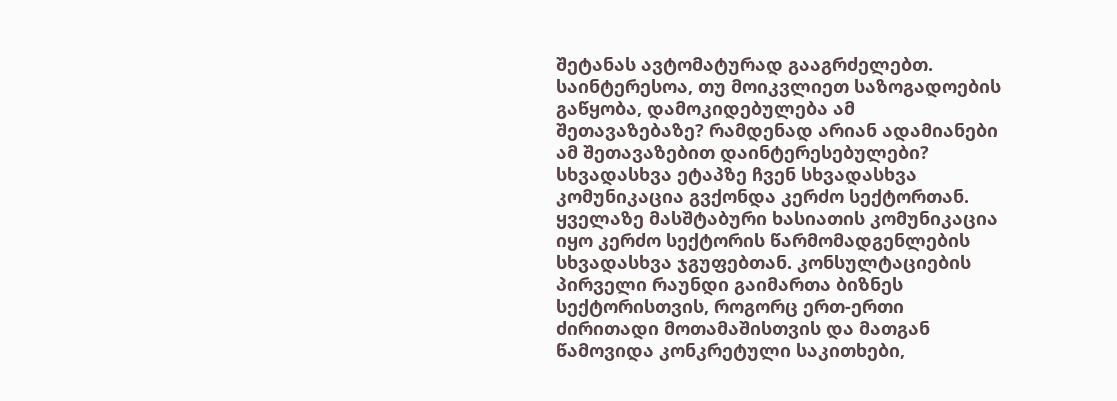შეტანას ავტომატურად გააგრძელებთ.
საინტერესოა, თუ მოიკვლიეთ საზოგადოების გაწყობა, დამოკიდებულება ამ შეთავაზებაზე? რამდენად არიან ადამიანები ამ შეთავაზებით დაინტერესებულები?
სხვადასხვა ეტაპზე ჩვენ სხვადასხვა კომუნიკაცია გვქონდა კერძო სექტორთან. ყველაზე მასშტაბური ხასიათის კომუნიკაცია იყო კერძო სექტორის წარმომადგენლების სხვადასხვა ჯგუფებთან. კონსულტაციების პირველი რაუნდი გაიმართა ბიზნეს სექტორისთვის, როგორც ერთ-ერთი ძირითადი მოთამაშისთვის და მათგან წამოვიდა კონკრეტული საკითხები,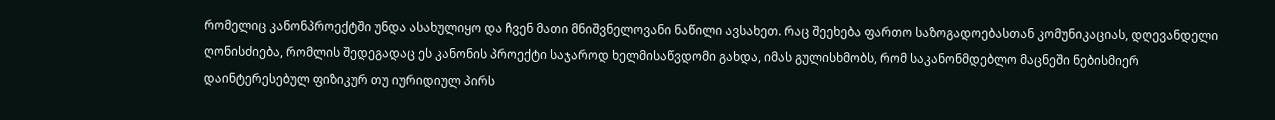რომელიც კანონპროექტში უნდა ასახულიყო და ჩვენ მათი მნიშვნელოვანი ნაწილი ავსახეთ. რაც შეეხება ფართო საზოგადოებასთან კომუნიკაციას, დღევანდელი ღონისძიება, რომლის შედეგადაც ეს კანონის პროექტი საჯაროდ ხელმისაწვდომი გახდა, იმას გულისხმობს, რომ საკანონმდებლო მაცნეში ნებისმიერ დაინტერესებულ ფიზიკურ თუ იურიდიულ პირს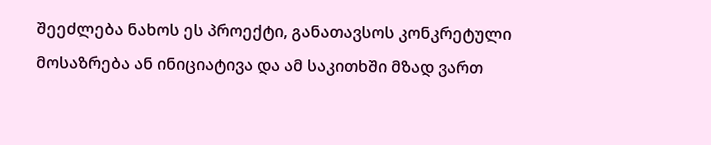შეეძლება ნახოს ეს პროექტი, განათავსოს კონკრეტული მოსაზრება ან ინიციატივა და ამ საკითხში მზად ვართ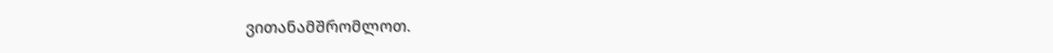ვითანამშრომლოთ.